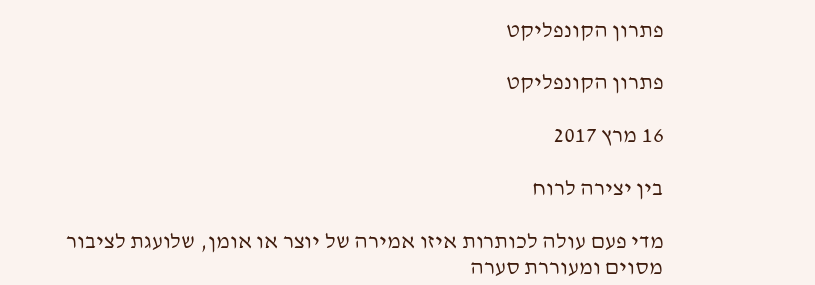פתרון הקונפליקט

פתרון הקונפליקט

16 מרץ 2017

בין יצירה לרוח

מדי פעם עולה לכותרות איזו אמירה של יוצר או אומן, שלועגת לציבור מסוים ומעוררת סערה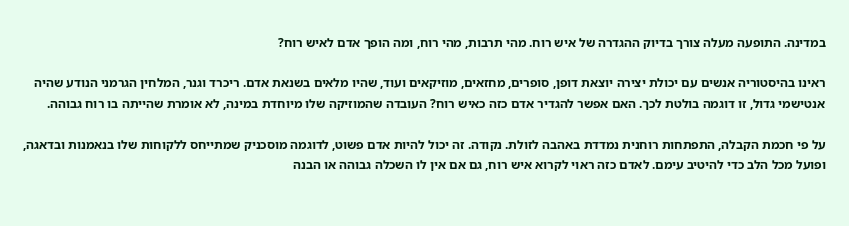במדינה. התופעה מעלה צורך בדיוק ההגדרה של איש רוח. מהי תרבות, מהי רוח, ומה הופך אדם לאיש רוח?

ראינו בהיסטוריה אנשים עם יכולת יצירה יוצאת דופן, סופרים, מחזאים, מוזיקאים ועוד, שהיו מלאים בשנאת אדם. ריכרד וגנר, המלחין הגרמני הנודע שהיה אנטישמי גדול, זו דוגמה בולטת לכך. האם אפשר להגדיר אדם כזה כאיש רוח? העובדה שהמוזיקה שלו מיוחדת במינה, לא אומרת שהייתה בו רוח גבוהה.

על פי חכמת הקבלה, התפתחות רוחנית נמדדת באהבה לזולת. נקודה. זה יכול להיות אדם פשוט, לדוגמה מוסכניק שמתייחס ללקוחות שלו בנאמנות ובדאגה, ופועל מכל הלב כדי להיטיב עימם. לאדם כזה ראוי לקרוא איש רוח, גם אם אין לו השכלה גבוהה או הבנה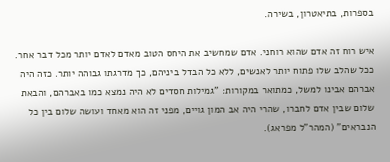בספרות, בתיאטרון, בשירה.

איש רוח זה אדם שהוא רוחני. אדם שמחשיב את היחס הטוב מאדם לאדם יותר מכל דבר אחר. ככל שהלב שלו פתוח יותר לאנשים, ללא כל הבדל ביניהם, כך מדרגתו גבוהה יותר. כזה היה אברהם אבינו למשל, כמתואר במקורות: "גמילות חסדים לא היה נמצא כמו באברהם, והבאת שלום שבין אדם לחברו, שהרי היה אב המון גויים, מפני זה הוא מאחד ועושה שלום בין כל הנבראים" (המהר"ל מפראג).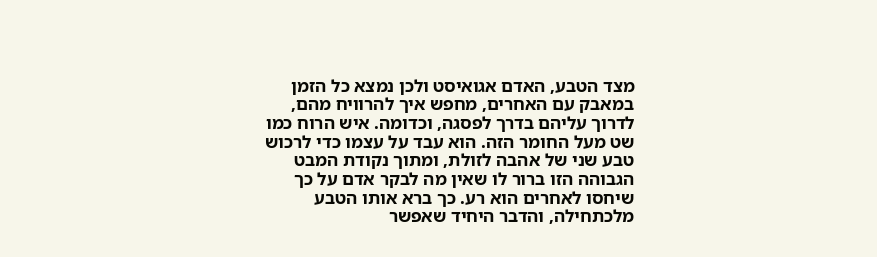מצד הטבע, האדם אגואיסט ולכן נמצא כל הזמן במאבק עם האחרים, מחפש איך להרוויח מהם, לדרוך עליהם בדרך לפסגה, וכדומה. איש הרוח כמו שט מעל החומר הזה. הוא עבד על עצמו כדי לרכוש טבע שני של אהבה לזולת, ומתוך נקודת המבט הגבוהה הזו ברור לו שאין מה לבקר אדם על כך שיחסו לאחרים הוא רע. כך ברא אותו הטבע מלכתחילה, והדבר היחיד שאפשר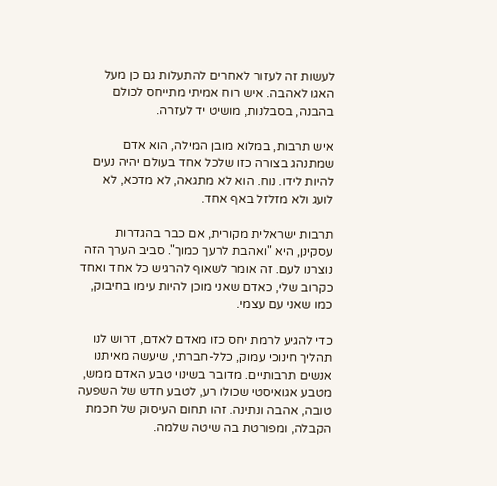לעשות זה לעזור לאחרים להתעלות גם כן מעל האגו לאהבה. איש רוח אמיתי מתייחס לכולם בהבנה, בסבלנות, מושיט יד לעזרה.

איש תרבות, במלוא מובן המילה, הוא אדם שמתנהג בצורה כזו שלכל אחד בעולם יהיה נעים להיות לידו. נוח. הוא לא מתגאה, לא מדכא, לא לועג ולא מזלזל באף אחד.

תרבות ישראלית מקורית, אם כבר בהגדרות עסקינן, היא "ואהבת לרעך כמוך". סביב הערך הזה נוצרנו לעם. זה אומר לשאוף להרגיש כל אחד ואחד כקרוב שלי, כאדם שאני מוכן להיות עימו בחיבוק, כמו שאני עם עצמי.

כדי להגיע לרמת יחס כזו מאדם לאדם, דרוש לנו תהליך חינוכי עמוק, כלל-חברתי, שיעשה מאיתנו אנשים תרבותיים. מדובר בשינוי טבע האדם ממש, מטבע אגואיסטי שכולו רע, לטבע חדש של השפעה טובה, אהבה ונתינה. זהו תחום העיסוק של חכמת הקבלה, ומפורטת בה שיטה שלמה.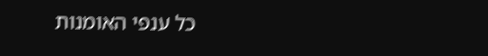כל ענפי האומנות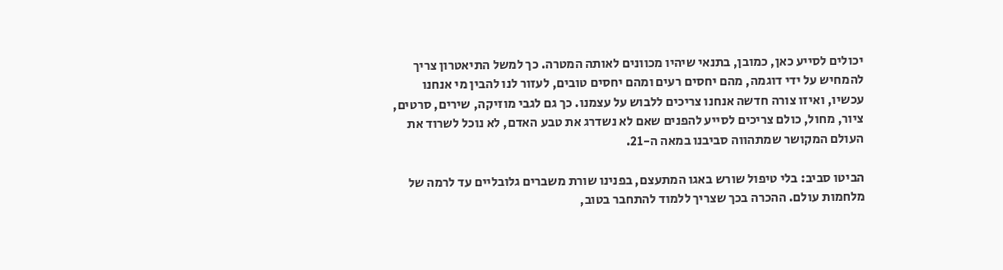יכולים לסייע כאן, כמובן, בתנאי שיהיו מכוונים לאותה המטרה. כך למשל התיאטרון צריך להמחיש על ידי דוגמה, מהם יחסים רעים ומהם יחסים טובים, לעזור לנו להבין מי אנחנו עכשיו, ואיזו צורה חדשה אנחנו צריכים ללבוש על עצמנו. כך גם לגבי מוזיקה, שירים, סרטים, ציור, מחול, כולם צריכים לסייע להפנים שאם לא נשדרג את טבע האדם, לא נוכל לשרוד את העולם המקושר שמתהווה סביבנו במאה ה-21.

הביטו סביב: בלי טיפול שורש באגו המתעצם, בפנינו שורת משברים גלובליים עד לרמה של מלחמות עולם. ההכרה בכך שצריך ללמוד להתחבר בטוב,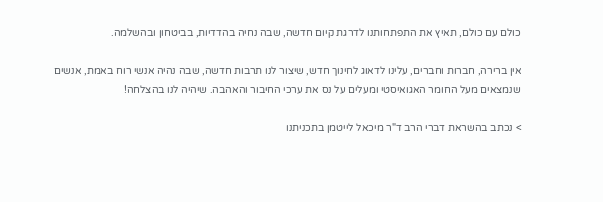כולם עם כולם, תאיץ את התפתחותנו לדרגת קיום חדשה, שבה נחיה בהדדיות, בביטחון ובהשלמה.

אין ברירה, חברות וחברים, עלינו לדאוג לחינוך חדש, שיצור לנו תרבות חדשה, שבה נהיה אנשי רוח באמת, אנשים שנמצאים מעל החומר האגואיסטי ומעלים על נס את ערכי החיבור והאהבה. שיהיה לנו בהצלחה!

> נכתב בהשראת דברי הרב ד"ר מיכאל לייטמן בתכניתנו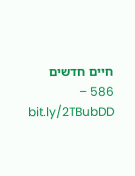חיים חדשים 586 – bit.ly/2TBubDD